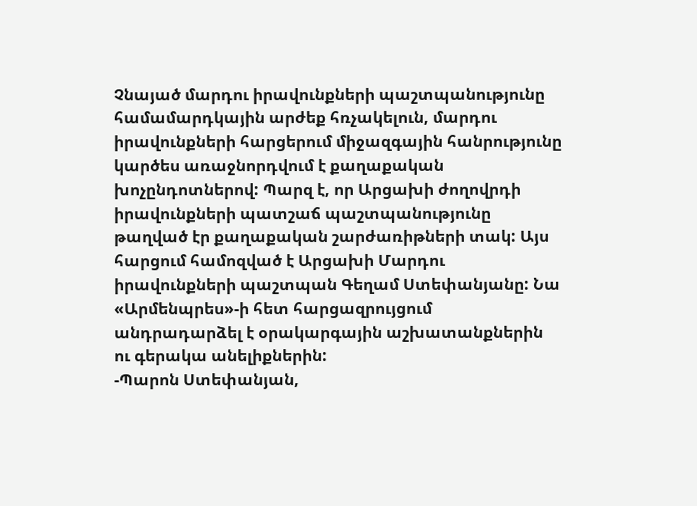Չնայած մարդու իրավունքների պաշտպանությունը համամարդկային արժեք հռչակելուն, մարդու իրավունքների հարցերում միջազգային հանրությունը կարծես առաջնորդվում է քաղաքական խոչընդոտներով: Պարզ է, որ Արցախի ժողովրդի իրավունքների պատշաճ պաշտպանությունը թաղված էր քաղաքական շարժառիթների տակ: Այս հարցում համոզված է Արցախի Մարդու իրավունքների պաշտպան Գեղամ Ստեփանյանը: Նա «Արմենպրես»-ի հետ հարցազրույցում անդրադարձել է օրակարգային աշխատանքներին ու գերակա անելիքներին:
-Պարոն Ստեփանյան,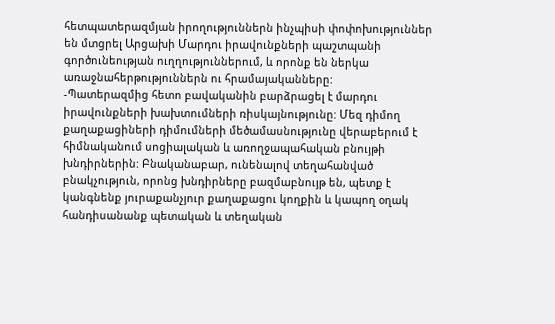հետպատերազմյան իրողություններն ինչպիսի փոփոխություններ են մտցրել Արցախի Մարդու իրավունքների պաշտպանի գործունեության ուղղություններում, և որոնք են ներկա առաջնահերթություններն ու հրամայականները:
-Պատերազմից հետո բավականին բարձրացել է մարդու իրավունքների խախտումների ռիսկայնությունը: Մեզ դիմող քաղաքացիների դիմումների մեծամասնությունը վերաբերում է հիմնականում սոցիալական և առողջապահական բնույթի խնդիրներին: Բնականաբար, ունենալով տեղահանված բնակչություն, որոնց խնդիրները բազմաբնույթ են, պետք է կանգնենք յուրաքանչյուր քաղաքացու կողքին և կապող օղակ հանդիսանանք պետական և տեղական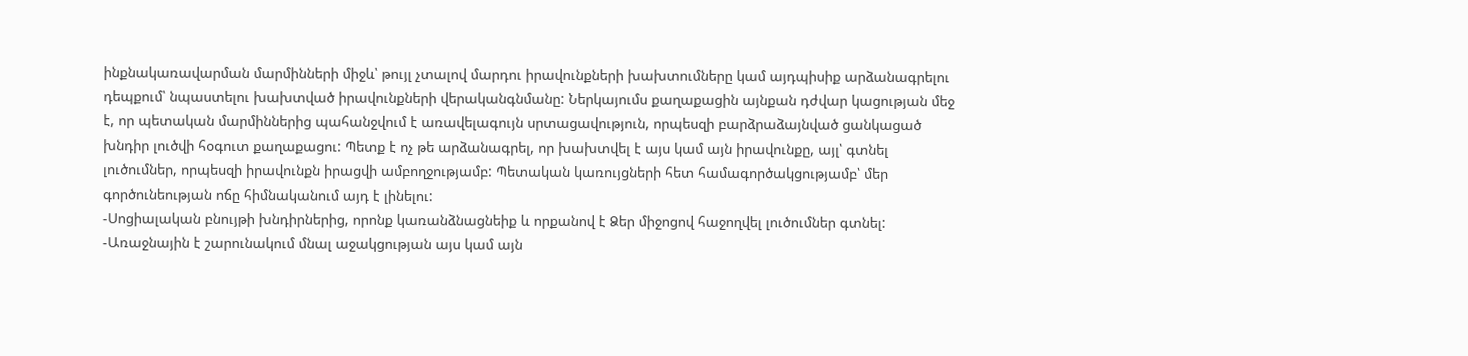ինքնակառավարման մարմինների միջև՝ թույլ չտալով մարդու իրավունքների խախտումները կամ այդպիսիք արձանագրելու դեպքում՝ նպաստելու խախտված իրավունքների վերականգնմանը: Ներկայումս քաղաքացին այնքան դժվար կացության մեջ է, որ պետական մարմիններից պահանջվում է առավելագույն սրտացավություն, որպեսզի բարձրաձայնված ցանկացած խնդիր լուծվի հօգուտ քաղաքացու: Պետք է ոչ թե արձանագրել, որ խախտվել է այս կամ այն իրավունքը, այլ՝ գտնել լուծումներ, որպեսզի իրավունքն իրացվի ամբողջությամբ: Պետական կառույցների հետ համագործակցությամբ՝ մեր գործունեության ոճը հիմնականում այդ է լինելու:
-Սոցիալական բնույթի խնդիրներից, որոնք կառանձնացնեիք և որքանով է Ձեր միջոցով հաջողվել լուծումներ գտնել:
-Առաջնային է շարունակում մնալ աջակցության այս կամ այն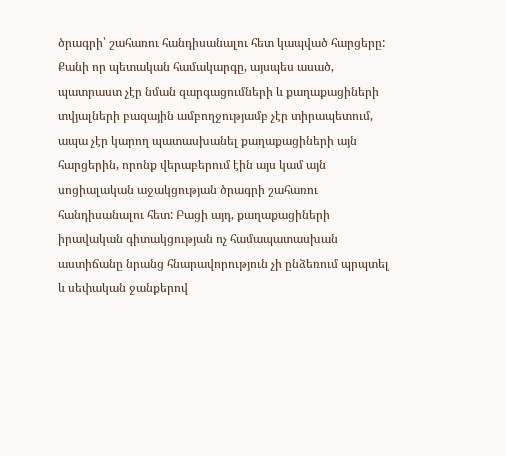ծրագրի՝ շահառու հանդիսանալու հետ կապված հարցերը: Քանի որ պետական համակարգը, այսպես ասած, պատրաստ չէր նման զարգացումների և քաղաքացիների տվյալների բազային ամբողջությամբ չէր տիրապետում, ապա չէր կարող պատասխանել քաղաքացիների այն հարցերին, որոնք վերաբերում էին այս կամ այն սոցիալական աջակցության ծրագրի շահառու հանդիսանալու հետ: Բացի այդ, քաղաքացիների իրավական գիտակցության ոչ համապատասխան աստիճանը նրանց հնարավորություն չի ընձեռում պրպտել և սեփական ջանքերով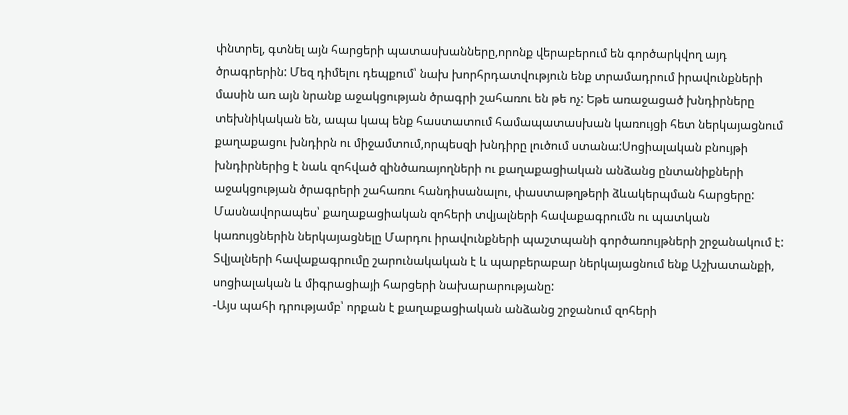փնտրել, գտնել այն հարցերի պատասխանները,որոնք վերաբերում են գործարկվող այդ ծրագրերին: Մեզ դիմելու դեպքում՝ նախ խորհրդատվություն ենք տրամադրում իրավունքների մասին առ այն նրանք աջակցության ծրագրի շահառու են թե ոչ: Եթե առաջացած խնդիրները տեխնիկական են, ապա կապ ենք հաստատում համապատասխան կառույցի հետ ներկայացնում քաղաքացու խնդիրն ու միջամտում,որպեսզի խնդիրը լուծում ստանա:Սոցիալական բնույթի խնդիրներից է նաև զոհված զինծառայողների ու քաղաքացիական անձանց ընտանիքների աջակցության ծրագրերի շահառու հանդիսանալու, փաստաթղթերի ձևակերպման հարցերը: Մասնավորապես՝ քաղաքացիական զոհերի տվյալների հավաքագրումն ու պատկան կառույցներին ներկայացնելը Մարդու իրավունքների պաշտպանի գործառույթների շրջանակում է: Տվյալների հավաքագրումը շարունակական է և պարբերաբար ներկայացնում ենք Աշխատանքի, սոցիալական և միգրացիայի հարցերի նախարարությանը:
-Այս պահի դրությամբ՝ որքան է քաղաքացիական անձանց շրջանում զոհերի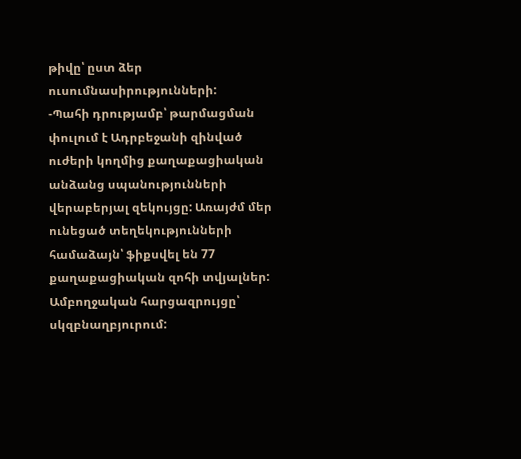թիվը՝ ըստ ձեր ուսումնասիրությունների:
-Պահի դրությամբ՝ թարմացման փուլում է Ադրբեջանի զինված ուժերի կողմից քաղաքացիական անձանց սպանությունների վերաբերյալ զեկույցը: Առայժմ մեր ունեցած տեղեկությունների համաձայն՝ ֆիքսվել են 77 քաղաքացիական զոհի տվյալներ:
Ամբողջական հարցազրույցը՝ սկզբնաղբյուրում: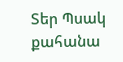Տեր Պսակ քահանա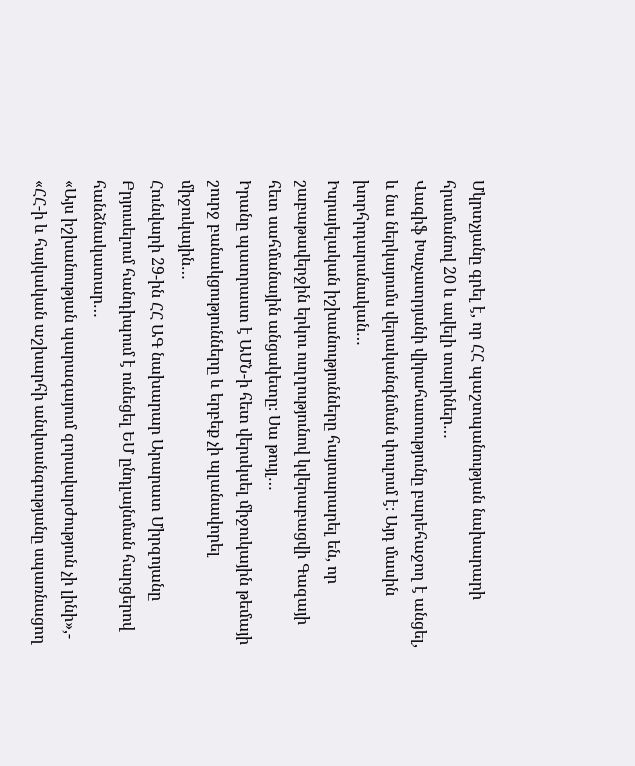Մկրտչյանը գրել է, որ ՀՀ պաշտպանության նախարարի հրամանով 20 և ավելի տարիներ…
Վագիֆ Խաչատրյանի վիրահատությունը բարեհաջող է անցել, և նա ներկայումս վերականգնման փուլում է։ Այդ մասին խորհրդարանական…
Իսրայելական իշխանությունները հայտարարել են, որ շաբաթավերջին երկու ուղղությունով կվերաբացվի Գազայի հետ սահմանային անցակետը։ Սա թույլ…
Իրանը պատրաստ է ԱՄՆ-ի հետ վերսկսել միջուկային թեմայի շուրջ բանակցությունները և երբեք չի պլանավորել միջուկային…
Հունվարի 29-ին ՀՀ ԱԳ նախարար Արարատ Միրզոյանը Բրյուսելում հանդիպում է ունեցել ԵՄ ընդլայնման հարցերով հանձնակատար…
«Այս իշխանության պարագայում զորավարժություն չի լինի»,- «ՀՀ-ի և հայկական աշխարհի անվտանգությանը սպառնացող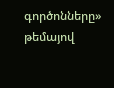գործոնները» թեմայով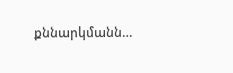քննարկմանն…